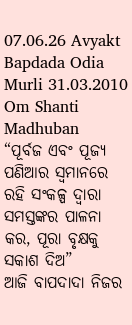07.06.26 Avyakt Bapdada Odia Murli 31.03.2010 Om Shanti Madhuban
“ପୂର୍ବଜ ଏବଂ ପୂଜ୍ୟ
ପଣିଆର ସ୍ୱମାନରେ ରହି ସଂକଳ୍ପ ଦ୍ୱାରା ସମସ୍ତଙ୍କର ପାଳନା କର, ପୂରା ବୃକ୍ଷକୁ ସକାଶ ଦିଅ”
ଆଜି ବାପଦାଦା ନିଜର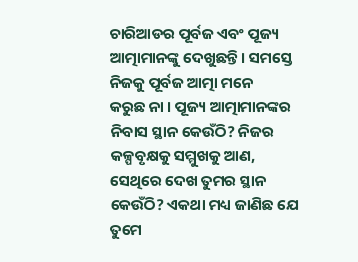ଚାରିଆଡର ପୂର୍ବଜ ଏବଂ ପୂଜ୍ୟ ଆତ୍ମାମାନଙ୍କୁ ଦେଖୁଛନ୍ତି । ସମସ୍ତେ ନିଜକୁ ପୂର୍ବଜ ଆତ୍ମା ମନେ
କରୁଛ ନା । ପୂଜ୍ୟ ଆତ୍ମାମାନଙ୍କର ନିବାସ ସ୍ଥାନ କେଉଁଠି? ନିଜର କଳ୍ପବୃକ୍ଷକୁ ସମ୍ମୁଖକୁ ଆଣ,
ସେଥିରେ ଦେଖ ତୁମର ସ୍ଥାନ କେଉଁଠି? ଏକଥା ମଧ୍ୟ ଜାଣିଛ ଯେ ତୁମେ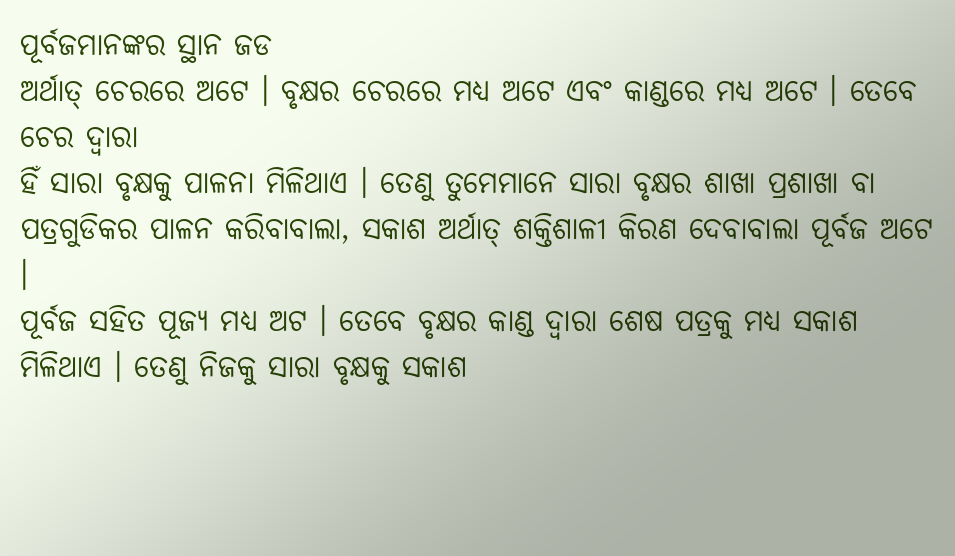ପୂର୍ବଜମାନଙ୍କର ସ୍ଥାନ ଜଡ
ଅର୍ଥାତ୍ ଚେରରେ ଅଟେ । ବୃକ୍ଷର ଚେରରେ ମଧ୍ୟ ଅଟେ ଏବଂ କାଣ୍ଡରେ ମଧ୍ୟ ଅଟେ । ତେବେ ଚେର ଦ୍ୱାରା
ହିଁ ସାରା ବୃକ୍ଷକୁ ପାଳନା ମିଳିଥାଏ । ତେଣୁ ତୁମେମାନେ ସାରା ବୃକ୍ଷର ଶାଖା ପ୍ରଶାଖା ବା
ପତ୍ରଗୁଡିକର ପାଳନ କରିବାବାଲା, ସକାଶ ଅର୍ଥାତ୍ ଶକ୍ତିଶାଳୀ କିରଣ ଦେବାବାଲା ପୂର୍ବଜ ଅଟେ ।
ପୂର୍ବଜ ସହିତ ପୂଜ୍ୟ ମଧ୍ୟ ଅଟ । ତେବେ ବୃକ୍ଷର କାଣ୍ଡ ଦ୍ୱାରା ଶେଷ ପତ୍ରକୁ ମଧ୍ୟ ସକାଶ
ମିଳିଥାଏ । ତେଣୁ ନିଜକୁ ସାରା ବୃକ୍ଷକୁ ସକାଶ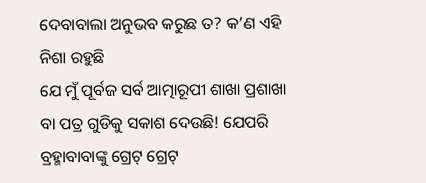ଦେବାବାଲା ଅନୁଭବ କରୁଛ ତ? କ’ଣ ଏହି ନିଶା ରହୁଛି
ଯେ ମୁଁ ପୂର୍ବଜ ସର୍ବ ଆତ୍ମାରୂପୀ ଶାଖା ପ୍ରଶାଖା ବା ପତ୍ର ଗୁଡିକୁ ସକାଶ ଦେଉଛି! ଯେପରି
ବ୍ରହ୍ମାବାବାଙ୍କୁ ଗ୍ରେଟ୍ ଗ୍ରେଟ୍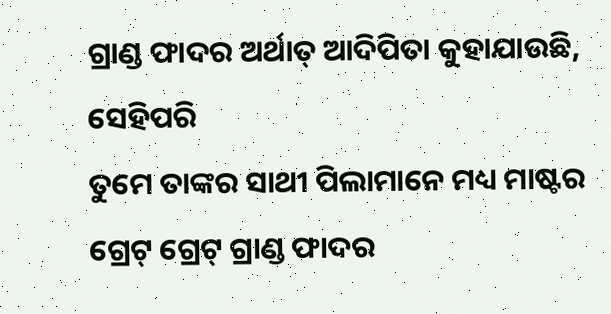ଗ୍ରାଣ୍ଡ ଫାଦର ଅର୍ଥାତ୍ ଆଦିପିତା କୁହାଯାଉଛି, ସେହିପରି
ତୁମେ ତାଙ୍କର ସାଥୀ ପିଲାମାନେ ମଧ୍ୟ ମାଷ୍ଟର ଗ୍ରେଟ୍ ଗ୍ରେଟ୍ ଗ୍ରାଣ୍ଡ ଫାଦର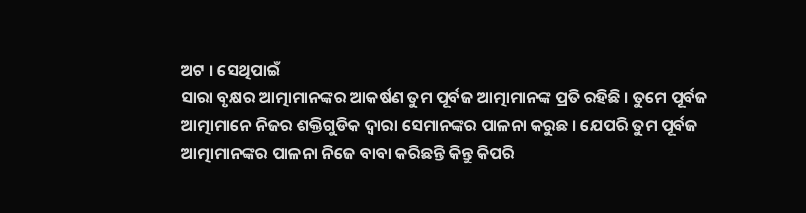ଅଟ । ସେଥିପାଇଁ
ସାରା ବୃକ୍ଷର ଆତ୍ମାମାନଙ୍କର ଆକର୍ଷଣ ତୁମ ପୂର୍ବଜ ଆତ୍ମାମାନଙ୍କ ପ୍ରତି ରହିଛି । ତୁମେ ପୂର୍ବଜ
ଆତ୍ମାମାନେ ନିଜର ଶକ୍ତିଗୁଡିକ ଦ୍ୱାରା ସେମାନଙ୍କର ପାଳନା କରୁଛ । ଯେପରି ତୁମ ପୂର୍ବଜ
ଆତ୍ମାମାନଙ୍କର ପାଳନା ନିଜେ ବାବା କରିଛନ୍ତି କିନ୍ତୁ କିପରି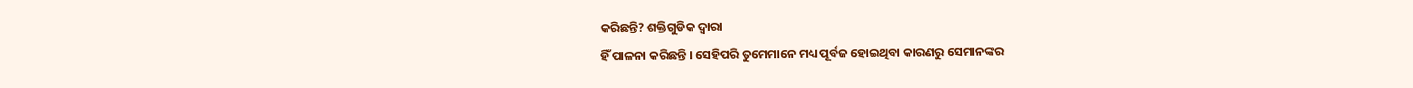କରିଛନ୍ତି? ଶକ୍ତିଗୁଡିକ ଦ୍ୱାରା
ହିଁ ପାଳନା କରିଛନ୍ତି । ସେହିପରି ତୁମେମାନେ ମଧ୍ୟ ପୂର୍ବଜ ହୋଇଥିବା କାରଣରୁ ସେମାନଙ୍କର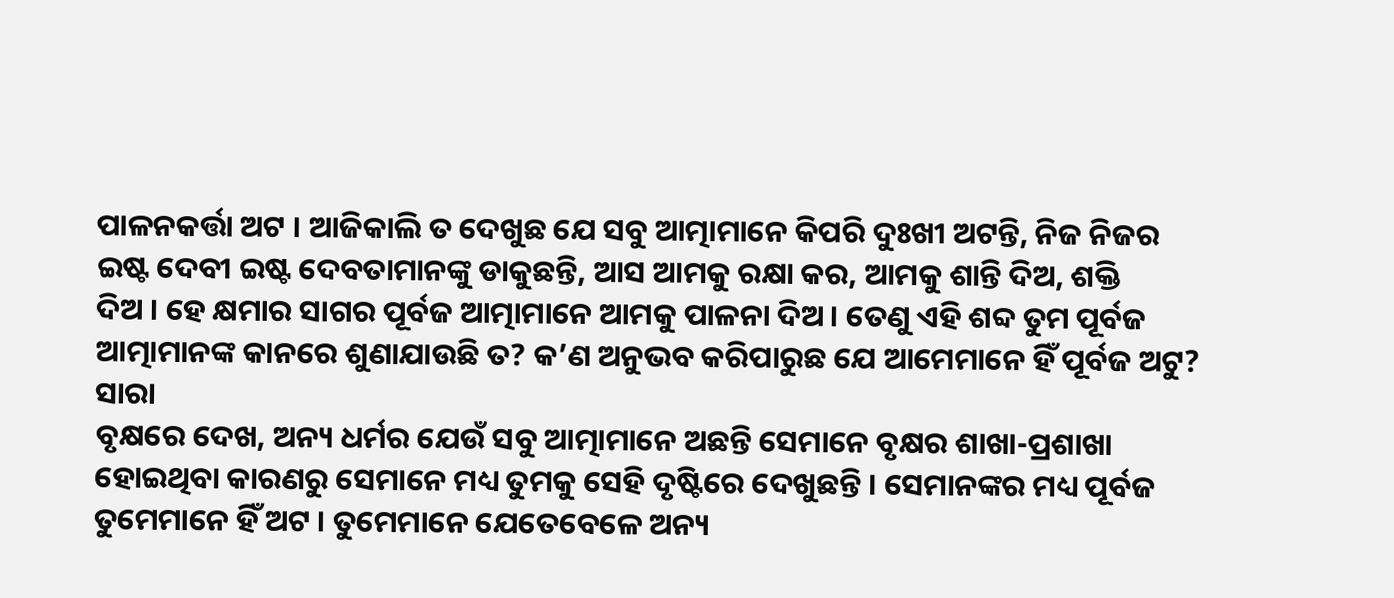ପାଳନକର୍ତ୍ତା ଅଟ । ଆଜିକାଲି ତ ଦେଖୁଛ ଯେ ସବୁ ଆତ୍ମାମାନେ କିପରି ଦୁଃଖୀ ଅଟନ୍ତି, ନିଜ ନିଜର
ଇଷ୍ଟ ଦେବୀ ଇଷ୍ଟ ଦେବତାମାନଙ୍କୁ ଡାକୁଛନ୍ତି, ଆସ ଆମକୁ ରକ୍ଷା କର, ଆମକୁ ଶାନ୍ତି ଦିଅ, ଶକ୍ତି
ଦିଅ । ହେ କ୍ଷମାର ସାଗର ପୂର୍ବଜ ଆତ୍ମାମାନେ ଆମକୁ ପାଳନା ଦିଅ । ତେଣୁ ଏହି ଶବ୍ଦ ତୁମ ପୂର୍ବଜ
ଆତ୍ମାମାନଙ୍କ କାନରେ ଶୁଣାଯାଉଛି ତ? କ’ଣ ଅନୁଭବ କରିପାରୁଛ ଯେ ଆମେମାନେ ହିଁ ପୂର୍ବଜ ଅଟୁ? ସାରା
ବୃକ୍ଷରେ ଦେଖ, ଅନ୍ୟ ଧର୍ମର ଯେଉଁ ସବୁ ଆତ୍ମାମାନେ ଅଛନ୍ତି ସେମାନେ ବୃକ୍ଷର ଶାଖା-ପ୍ରଶାଖା
ହୋଇଥିବା କାରଣରୁ ସେମାନେ ମଧ୍ୟ ତୁମକୁ ସେହି ଦୃଷ୍ଟିରେ ଦେଖୁଛନ୍ତି । ସେମାନଙ୍କର ମଧ୍ୟ ପୂର୍ବଜ
ତୁମେମାନେ ହିଁ ଅଟ । ତୁମେମାନେ ଯେତେବେଳେ ଅନ୍ୟ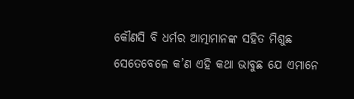କୌଣସି ବି ଧର୍ମର ଆତ୍ମାମାନଙ୍କ ସହିତ ମିଶୁଛ
ସେତେବେଳେ କ’ଣ ଏହି କଥା ଭାବୁଛ ଯେ ଏମାନେ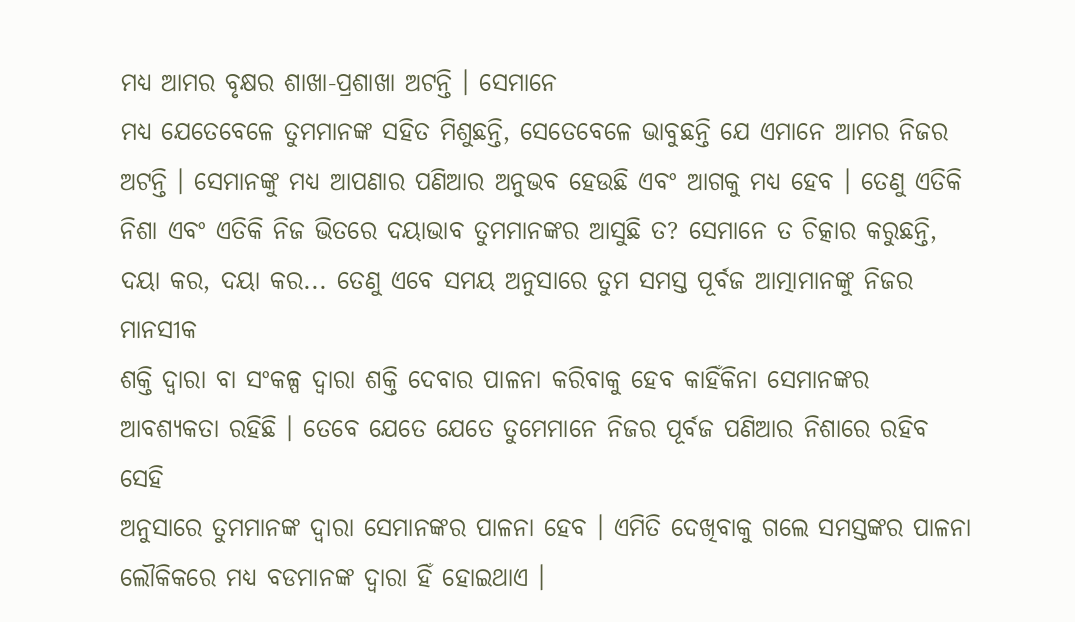ମଧ୍ୟ ଆମର ବୃକ୍ଷର ଶାଖା-ପ୍ରଶାଖା ଅଟନ୍ତି । ସେମାନେ
ମଧ୍ୟ ଯେତେବେଳେ ତୁମମାନଙ୍କ ସହିତ ମିଶୁଛନ୍ତି, ସେତେବେଳେ ଭାବୁଛନ୍ତି ଯେ ଏମାନେ ଆମର ନିଜର
ଅଟନ୍ତି । ସେମାନଙ୍କୁ ମଧ୍ୟ ଆପଣାର ପଣିଆର ଅନୁଭବ ହେଉଛି ଏବଂ ଆଗକୁ ମଧ୍ୟ ହେବ । ତେଣୁ ଏତିକି
ନିଶା ଏବଂ ଏତିକି ନିଜ ଭିତରେ ଦୟାଭାବ ତୁମମାନଙ୍କର ଆସୁଛି ତ? ସେମାନେ ତ ଚିତ୍କାର କରୁଛନ୍ତି,
ଦୟା କର, ଦୟା କର... ତେଣୁ ଏବେ ସମୟ ଅନୁସାରେ ତୁମ ସମସ୍ତ ପୂର୍ବଜ ଆତ୍ମାମାନଙ୍କୁ ନିଜର ମାନସୀକ
ଶକ୍ତି ଦ୍ୱାରା ବା ସଂକଳ୍ପ ଦ୍ୱାରା ଶକ୍ତି ଦେବାର ପାଳନା କରିବାକୁ ହେବ କାହିଁକିନା ସେମାନଙ୍କର
ଆବଶ୍ୟକତା ରହିଛି । ତେବେ ଯେତେ ଯେତେ ତୁମେମାନେ ନିଜର ପୂର୍ବଜ ପଣିଆର ନିଶାରେ ରହିବ ସେହି
ଅନୁସାରେ ତୁମମାନଙ୍କ ଦ୍ୱାରା ସେମାନଙ୍କର ପାଳନା ହେବ । ଏମିତି ଦେଖିବାକୁ ଗଲେ ସମସ୍ତଙ୍କର ପାଳନା
ଲୌକିକରେ ମଧ୍ୟ ବଡମାନଙ୍କ ଦ୍ୱାରା ହିଁ ହୋଇଥାଏ ।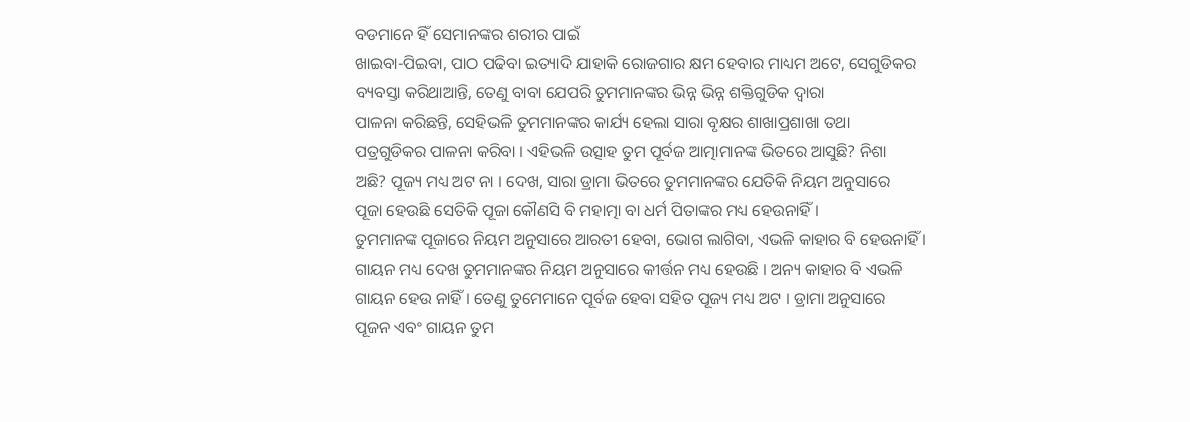ବଡମାନେ ହିଁ ସେମାନଙ୍କର ଶରୀର ପାଇଁ
ଖାଇବା-ପିଇବା, ପାଠ ପଢିବା ଇତ୍ୟାଦି ଯାହାକି ରୋଜଗାର କ୍ଷମ ହେବାର ମାଧ୍ୟମ ଅଟେ, ସେଗୁଡିକର
ବ୍ୟବସ୍ତା କରିଥାଆନ୍ତି, ତେଣୁ ବାବା ଯେପରି ତୁମମାନଙ୍କର ଭିନ୍ନ ଭିନ୍ନ ଶକ୍ତିଗୁଡିକ ଦ୍ୱାରା
ପାଳନା କରିଛନ୍ତି, ସେହିଭଳି ତୁମମାନଙ୍କର କାର୍ଯ୍ୟ ହେଲା ସାରା ବୃକ୍ଷର ଶାଖାପ୍ରଶାଖା ତଥା
ପତ୍ରଗୁଡିକର ପାଳନା କରିବା । ଏହିଭଳି ଉତ୍ସାହ ତୁମ ପୂର୍ବଜ ଆତ୍ମାମାନଙ୍କ ଭିତରେ ଆସୁଛି? ନିଶା
ଅଛି? ପୂଜ୍ୟ ମଧ୍ୟ ଅଟ ନା । ଦେଖ, ସାରା ଡ୍ରାମା ଭିତରେ ତୁମମାନଙ୍କର ଯେତିକି ନିୟମ ଅନୁସାରେ
ପୂଜା ହେଉଛି ସେତିକି ପୂଜା କୌଣସି ବି ମହାତ୍ମା ବା ଧର୍ମ ପିତାଙ୍କର ମଧ୍ୟ ହେଉନାହିଁ ।
ତୁମମାନଙ୍କ ପୂଜାରେ ନିୟମ ଅନୁସାରେ ଆରତୀ ହେବା, ଭୋଗ ଲାଗିବା, ଏଭଳି କାହାର ବି ହେଉନାହିଁ ।
ଗାୟନ ମଧ୍ୟ ଦେଖ ତୁମମାନଙ୍କର ନିୟମ ଅନୁସାରେ କୀର୍ତ୍ତନ ମଧ୍ୟ ହେଉଛି । ଅନ୍ୟ କାହାର ବି ଏଭଳି
ଗାୟନ ହେଉ ନାହିଁ । ତେଣୁ ତୁମେମାନେ ପୂର୍ବଜ ହେବା ସହିତ ପୂଜ୍ୟ ମଧ୍ୟ ଅଟ । ଡ୍ରାମା ଅନୁସାରେ
ପୂଜନ ଏବଂ ଗାୟନ ତୁମ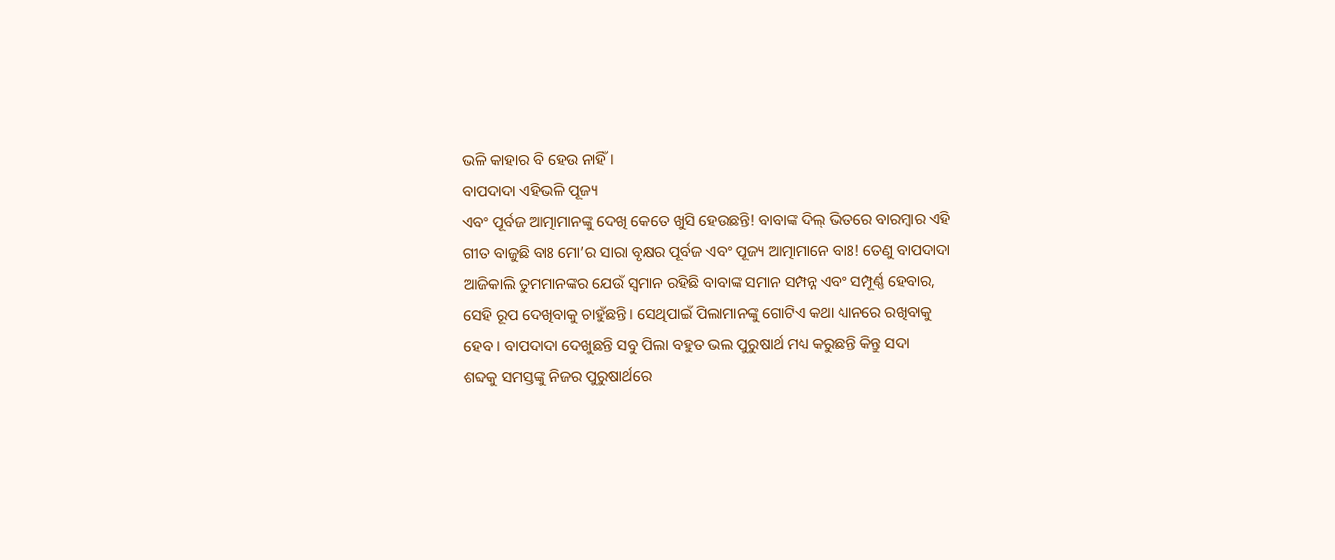ଭଳି କାହାର ବି ହେଉ ନାହିଁ ।
ବାପଦାଦା ଏହିଭଳି ପୂଜ୍ୟ
ଏବଂ ପୂର୍ବଜ ଆତ୍ମାମାନଙ୍କୁ ଦେଖି କେତେ ଖୁସି ହେଉଛନ୍ତି! ବାବାଙ୍କ ଦିଲ୍ ଭିତରେ ବାରମ୍ବାର ଏହି
ଗୀତ ବାଜୁଛି ବାଃ ମୋ’ର ସାରା ବୃକ୍ଷର ପୂର୍ବଜ ଏବଂ ପୂଜ୍ୟ ଆତ୍ମାମାନେ ବାଃ! ତେଣୁ ବାପଦାଦା
ଆଜିକାଲି ତୁମମାନଙ୍କର ଯେଉଁ ସ୍ୱମାନ ରହିଛି ବାବାଙ୍କ ସମାନ ସମ୍ପନ୍ନ ଏବଂ ସମ୍ପୂର୍ଣ୍ଣ ହେବାର,
ସେହି ରୂପ ଦେଖିବାକୁ ଚାହୁଁଛନ୍ତି । ସେଥିପାଇଁ ପିଲାମାନଙ୍କୁ ଗୋଟିଏ କଥା ଧ୍ୟାନରେ ରଖିବାକୁ
ହେବ । ବାପଦାଦା ଦେଖୁଛନ୍ତି ସବୁ ପିଲା ବହୁତ ଭଲ ପୁରୁଷାର୍ଥ ମଧ୍ୟ କରୁଛନ୍ତି କିନ୍ତୁ ସଦା
ଶବ୍ଦକୁ ସମସ୍ତଙ୍କୁ ନିଜର ପୁରୁଷାର୍ଥରେ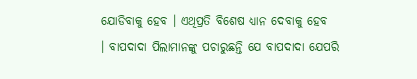ଯୋଡିବାକୁ ହେବ । ଏଥିପ୍ରତି ବିଶେଷ ଧ୍ୟାନ ଦେବାକୁ ହେବ
। ବାପଦାଦା ପିଲାମାନଙ୍କୁ ପଚାରୁଛନ୍ତି ଯେ ବାପଦାଦା ଯେପରି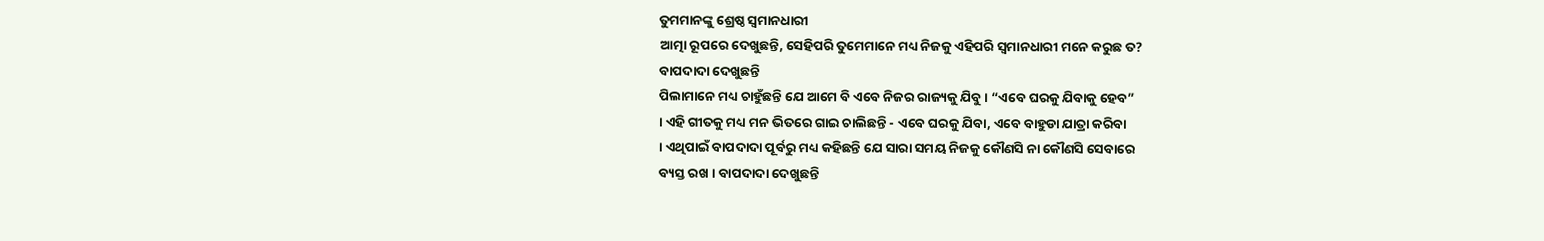ତୁମମାନଙ୍କୁ ଶ୍ରେଷ୍ଠ ସ୍ୱମାନଧାରୀ
ଆତ୍ମା ରୂପରେ ଦେଖୁଛନ୍ତି, ସେହିପରି ତୁମେମାନେ ମଧ୍ୟ ନିଜକୁ ଏହିପରି ସ୍ୱମାନଧାରୀ ମନେ କରୁଛ ତ?
ବାପଦାଦା ଦେଖୁଛନ୍ତି
ପିଲାମାନେ ମଧ୍ୟ ଚାହୁଁଛନ୍ତି ଯେ ଆମେ ବି ଏବେ ନିଜର ରାଜ୍ୟକୁ ଯିବୁ । “ଏବେ ଘରକୁ ଯିବାକୁ ହେବ”
। ଏହି ଗୀତକୁ ମଧ୍ୟ ମନ ଭିତରେ ଗାଇ ଚାଲିଛନ୍ତି - ଏବେ ଘରକୁ ଯିବା, ଏବେ ବାହୁଡା ଯାତ୍ରା କରିବା
। ଏଥିପାଇଁ ବାପଦାଦା ପୂର୍ବରୁ ମଧ୍ୟ କହିଛନ୍ତି ଯେ ସାରା ସମୟ ନିଜକୁ କୌଣସି ନା କୌଣସି ସେବାରେ
ବ୍ୟସ୍ତ ରଖ । ବାପଦାଦା ଦେଖୁଛନ୍ତି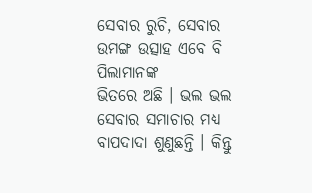ସେବାର ରୁଚି, ସେବାର ଉମଙ୍ଗ ଉତ୍ସାହ ଏବେ ବି ପିଲାମାନଙ୍କ
ଭିତରେ ଅଛି । ଭଲ ଭଲ ସେବାର ସମାଚାର ମଧ୍ୟ ବାପଦାଦା ଶୁଣୁଛନ୍ତି । କିନ୍ତୁ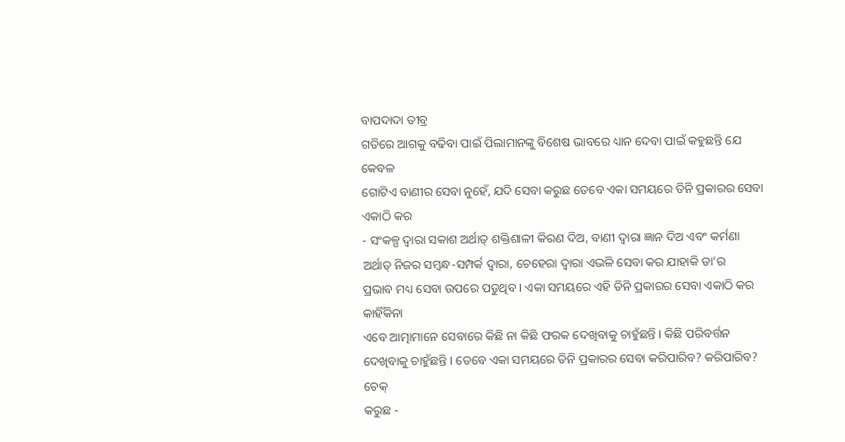ବାପଦାଦା ତୀବ୍ର
ଗତିରେ ଆଗକୁ ବଢିବା ପାଇଁ ପିଲାମାନଙ୍କୁ ବିଶେଷ ଭାବରେ ଧ୍ୟାନ ଦେବା ପାଇଁ କହୁଛନ୍ତି ଯେ କେବଳ
ଗୋଟିଏ ବାଣୀର ସେବା ନୁହେଁ, ଯଦି ସେବା କରୁଛ ତେବେ ଏକା ସମୟରେ ତିନି ପ୍ରକାରର ସେବା ଏକାଠି କର
- ସଂକଳ୍ପ ଦ୍ୱାରା ସକାଶ ଅର୍ଥାତ୍ ଶକ୍ତିଶାଳୀ କିରଣ ଦିଅ, ବାଣୀ ଦ୍ୱାରା ଜ୍ଞାନ ଦିଅ ଏବଂ କର୍ମଣା
ଅର୍ଥାତ୍ ନିଜର ସମ୍ବନ୍ଧ-ସମ୍ପର୍କ ଦ୍ୱାରା, ଚେହେରା ଦ୍ୱାରା ଏଭଳି ସେବା କର ଯାହାକି ତା’ର
ପ୍ରଭାବ ମଧ୍ୟ ସେବା ଉପରେ ପଡୁଥିବ । ଏକା ସମୟରେ ଏହି ତିନି ପ୍ରକାରର ସେବା ଏକାଠି କର କାହିଁକିନା
ଏବେ ଆତ୍ମାମାନେ ସେବାରେ କିଛି ନା କିଛି ଫରକ ଦେଖିବାକୁ ଚାହୁଁଛନ୍ତି । କିଛି ପରିବର୍ତ୍ତନ
ଦେଖିବାକୁ ଚାହୁଁଛନ୍ତି । ତେବେ ଏକା ସମୟରେ ତିନି ପ୍ରକାରର ସେବା କରିପାରିବ? କରିପାରିବ? ଚେକ୍
କରୁଛ -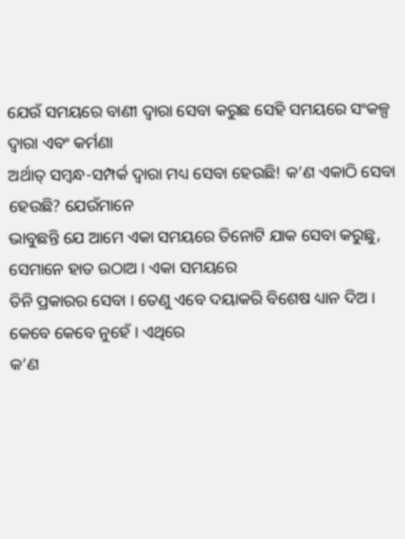ଯେଉଁ ସମୟରେ ବାଣୀ ଦ୍ୱାରା ସେବା କରୁଛ ସେହି ସମୟରେ ସଂକଳ୍ପ ଦ୍ୱାରା ଏବଂ କର୍ମଣା
ଅର୍ଥାତ୍ ସମ୍ବନ୍ଧ-ସମ୍ପର୍କ ଦ୍ୱାରା ମଧ୍ୟ ସେବା ହେଉଛି! କ’ଣ ଏକାଠି ସେବା ହେଉଛି? ଯେଉଁମାନେ
ଭାବୁଛନ୍ତି ଯେ ଆମେ ଏକା ସମୟରେ ତିନୋଟି ଯାକ ସେବା କରୁଛୁ, ସେମାନେ ହାତ ଉଠାଅ । ଏକା ସମୟରେ
ତିନି ପ୍ରକାରର ସେବା । ତେଣୁ ଏବେ ଦୟାକରି ବିଶେଷ ଧ୍ୟାନ ଦିଅ । କେବେ କେବେ ନୁହେଁ । ଏଥିରେ
କ’ଣ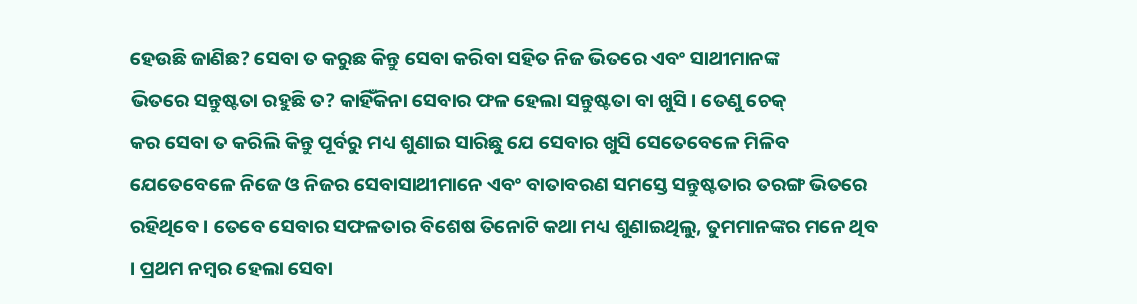ହେଉଛି ଜାଣିଛ? ସେବା ତ କରୁଛ କିନ୍ତୁ ସେବା କରିବା ସହିତ ନିଜ ଭିତରେ ଏବଂ ସାଥୀମାନଙ୍କ
ଭିତରେ ସନ୍ତୁଷ୍ଟତା ରହୁଛି ତ? କାହିଁକିନା ସେବାର ଫଳ ହେଲା ସନ୍ତୁଷ୍ଟତା ବା ଖୁସି । ତେଣୁ ଚେକ୍
କର ସେବା ତ କରିଲି କିନ୍ତୁ ପୂର୍ବରୁ ମଧ୍ୟ ଶୁଣାଇ ସାରିଛୁ ଯେ ସେବାର ଖୁସି ସେତେବେଳେ ମିଳିବ
ଯେତେବେଳେ ନିଜେ ଓ ନିଜର ସେବାସାଥୀମାନେ ଏବଂ ବାତାବରଣ ସମସ୍ତେ ସନ୍ତୁଷ୍ଟତାର ତରଙ୍ଗ ଭିତରେ
ରହିଥିବେ । ତେବେ ସେବାର ସଫଳତାର ବିଶେଷ ତିନୋଟି କଥା ମଧ୍ୟ ଶୁଣାଇଥିଲୁ, ତୁମମାନଙ୍କର ମନେ ଥିବ
। ପ୍ରଥମ ନମ୍ବର ହେଲା ସେବା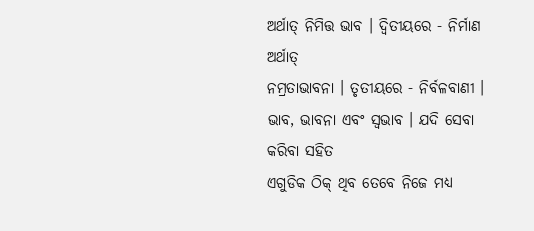ଅର୍ଥାତ୍ ନିମିତ୍ତ ଭାବ । ଦ୍ୱିତୀୟରେ - ନିର୍ମାଣ ଅର୍ଥାତ୍
ନମ୍ରତାଭାବନା । ତୃତୀୟରେ - ନିର୍ବଳବାଣୀ । ଭାବ, ଭାବନା ଏବଂ ସ୍ୱଭାବ । ଯଦି ସେବା କରିବା ସହିତ
ଏଗୁଡିକ ଠିକ୍ ଥିବ ତେବେ ନିଜେ ମଧ୍ୟ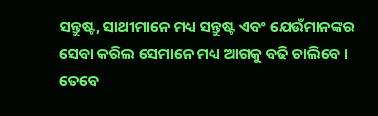ସନ୍ତୁଷ୍ଟ, ସାଥୀମାନେ ମଧ୍ୟ ସନ୍ତୁଷ୍ଟ ଏବଂ ଯେଉଁମାନଙ୍କର
ସେବା କରିଲ ସେମାନେ ମଧ୍ୟ ଆଗକୁ ବଢି ଚାଲିବେ । ତେବେ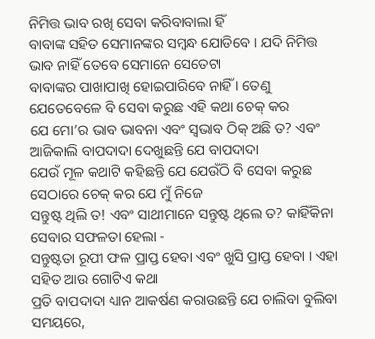ନିମିତ୍ତ ଭାବ ରଖି ସେବା କରିବାବାଲା ହିଁ
ବାବାଙ୍କ ସହିତ ସେମାନଙ୍କର ସମ୍ବନ୍ଧ ଯୋଡିବେ । ଯଦି ନିମିତ୍ତ ଭାବ ନାହିଁ ତେବେ ସେମାନେ ସେତେଟା
ବାବାଙ୍କର ପାଖାପାଖି ହୋଇପାରିବେ ନାହିଁ । ତେଣୁ ଯେତେବେଳେ ବି ସେବା କରୁଛ ଏହି କଥା ଚେକ୍ କର
ଯେ ମୋ’ର ଭାବ ଭାବନା ଏବଂ ସ୍ୱଭାବ ଠିକ୍ ଅଛି ତ? ଏବଂ ଆଜିକାଲି ବାପଦାଦା ଦେଖୁଛନ୍ତି ଯେ ବାପଦାଦା
ଯେଉଁ ମୂଳ କଥାଟି କହିଛନ୍ତି ଯେ ଯେଉଁଠି ବି ସେବା କରୁଛ ସେଠାରେ ଚେକ୍ କର ଯେ ମୁଁ ନିଜେ
ସନ୍ତୁଷ୍ଟ ଥିଲି ତ! ଏବଂ ସାଥୀମାନେ ସନ୍ତୁଷ୍ଟ ଥିଲେ ତ? କାହିଁକିନା ସେବାର ସଫଳତା ହେଲା -
ସନ୍ତୁଷ୍ଟତା ରୂପୀ ଫଳ ପ୍ରାପ୍ତ ହେବା ଏବଂ ଖୁସି ପ୍ରାପ୍ତ ହେବା । ଏହା ସହିତ ଆଉ ଗୋଟିଏ କଥା
ପ୍ରତି ବାପଦାଦା ଧ୍ୟାନ ଆକର୍ଷଣ କରାଉଛନ୍ତି ଯେ ଚାଲିବା ବୁଲିବା ସମୟରେ,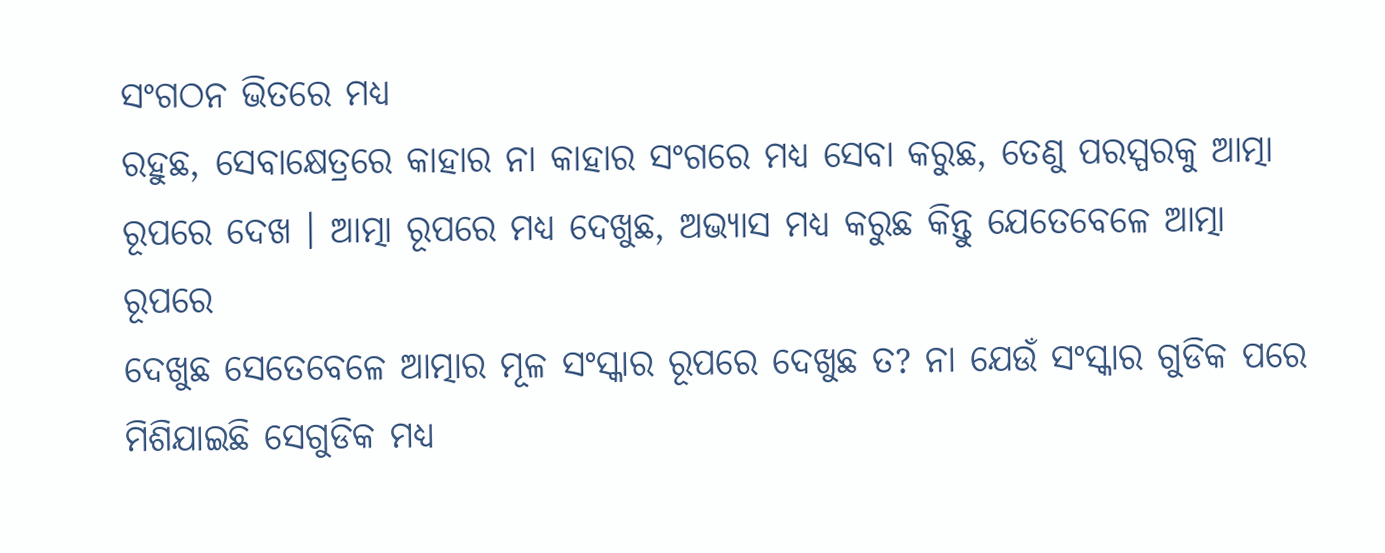ସଂଗଠନ ଭିତରେ ମଧ୍ୟ
ରହୁଛ, ସେବାକ୍ଷେତ୍ରରେ କାହାର ନା କାହାର ସଂଗରେ ମଧ୍ୟ ସେବା କରୁଛ, ତେଣୁ ପରସ୍ପରକୁ ଆତ୍ମା
ରୂପରେ ଦେଖ । ଆତ୍ମା ରୂପରେ ମଧ୍ୟ ଦେଖୁଛ, ଅଭ୍ୟାସ ମଧ୍ୟ କରୁଛ କିନ୍ତୁ ଯେତେବେଳେ ଆତ୍ମା ରୂପରେ
ଦେଖୁଛ ସେତେବେଳେ ଆତ୍ମାର ମୂଳ ସଂସ୍କାର ରୂପରେ ଦେଖୁଛ ତ? ନା ଯେଉଁ ସଂସ୍କାର ଗୁଡିକ ପରେ
ମିଶିଯାଇଛି ସେଗୁଡିକ ମଧ୍ୟ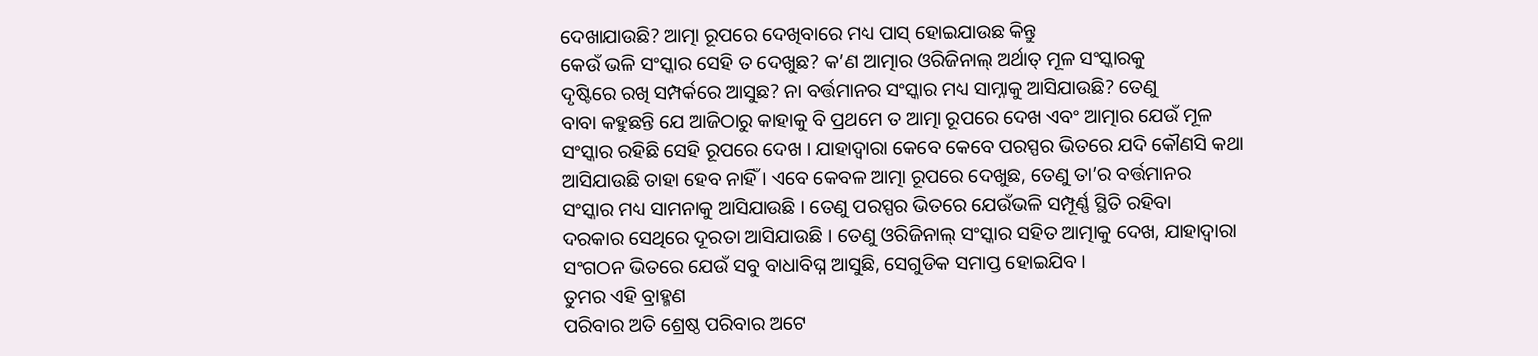ଦେଖାଯାଉଛି? ଆତ୍ମା ରୂପରେ ଦେଖିବାରେ ମଧ୍ୟ ପାସ୍ ହୋଇଯାଉଛ କିନ୍ତୁ
କେଉଁ ଭଳି ସଂସ୍କାର ସେହି ତ ଦେଖୁଛ? କ’ଣ ଆତ୍ମାର ଓରିଜିନାଲ୍ ଅର୍ଥାତ୍ ମୂଳ ସଂସ୍କାରକୁ
ଦୃଷ୍ଟିରେ ରଖି ସମ୍ପର୍କରେ ଆସୁଛ? ନା ବର୍ତ୍ତମାନର ସଂସ୍କାର ମଧ୍ୟ ସାମ୍ନାକୁ ଆସିଯାଉଛି? ତେଣୁ
ବାବା କହୁଛନ୍ତି ଯେ ଆଜିଠାରୁ କାହାକୁ ବି ପ୍ରଥମେ ତ ଆତ୍ମା ରୂପରେ ଦେଖ ଏବଂ ଆତ୍ମାର ଯେଉଁ ମୂଳ
ସଂସ୍କାର ରହିଛି ସେହି ରୂପରେ ଦେଖ । ଯାହାଦ୍ୱାରା କେବେ କେବେ ପରସ୍ପର ଭିତରେ ଯଦି କୌଣସି କଥା
ଆସିଯାଉଛି ତାହା ହେବ ନାହିଁ । ଏବେ କେବଳ ଆତ୍ମା ରୂପରେ ଦେଖୁଛ, ତେଣୁ ତା’ର ବର୍ତ୍ତମାନର
ସଂସ୍କାର ମଧ୍ୟ ସାମନାକୁ ଆସିଯାଉଛି । ତେଣୁ ପରସ୍ପର ଭିତରେ ଯେଉଁଭଳି ସମ୍ପୂର୍ଣ୍ଣ ସ୍ଥିତି ରହିବା
ଦରକାର ସେଥିରେ ଦୂରତା ଆସିଯାଉଛି । ତେଣୁ ଓରିଜିନାଲ୍ ସଂସ୍କାର ସହିତ ଆତ୍ମାକୁ ଦେଖ, ଯାହାଦ୍ୱାରା
ସଂଗଠନ ଭିତରେ ଯେଉଁ ସବୁ ବାଧାବିଘ୍ନ ଆସୁଛି, ସେଗୁଡିକ ସମାପ୍ତ ହୋଇଯିବ ।
ତୁମର ଏହି ବ୍ରାହ୍ମଣ
ପରିବାର ଅତି ଶ୍ରେଷ୍ଠ ପରିବାର ଅଟେ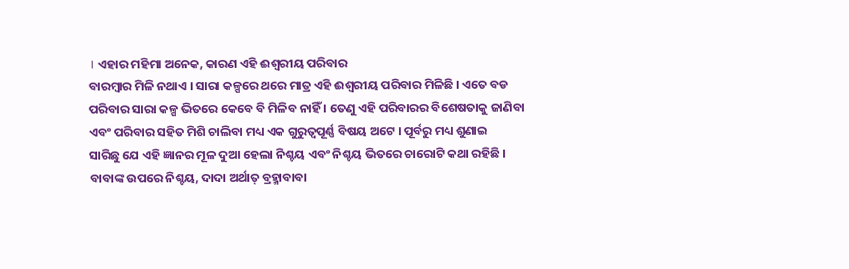। ଏହାର ମହିମା ଅନେକ, କାରଣ ଏହି ଈଶ୍ୱରୀୟ ପରିବାର
ବାରମ୍ବାର ମିଳି ନଥାଏ । ସାରା କଳ୍ପରେ ଥରେ ମାତ୍ର ଏହି ଈଶ୍ୱରୀୟ ପରିବାର ମିଳିଛି । ଏତେ ବଡ
ପରିବାର ସାରା କଳ୍ପ ଭିତରେ କେବେ ବି ମିଳିବ ନାହିଁ । ତେଣୁ ଏହି ପରିବାରର ବିଶେଷତାକୁ ଜାଣିବା
ଏବଂ ପରିବାର ସହିତ ମିଶି ଚାଲିବା ମଧ୍ୟ ଏକ ଗୁରୁତ୍ୱପୂର୍ଣ୍ଣ ବିଷୟ ଅଟେ । ପୂର୍ବରୁ ମଧ୍ୟ ଶୁଣାଇ
ସାରିଛୁ ଯେ ଏହି ଜ୍ଞାନର ମୂଳ ଦୁଆ ହେଲା ନିଶ୍ଚୟ ଏବଂ ନିଶ୍ଚୟ ଭିତରେ ଚାରୋଟି କଥା ରହିଛି ।
ବାବାଙ୍କ ଉପରେ ନିଶ୍ଚୟ, ଦାଦା ଅର୍ଥାତ୍ ବ୍ରହ୍ମାବାବା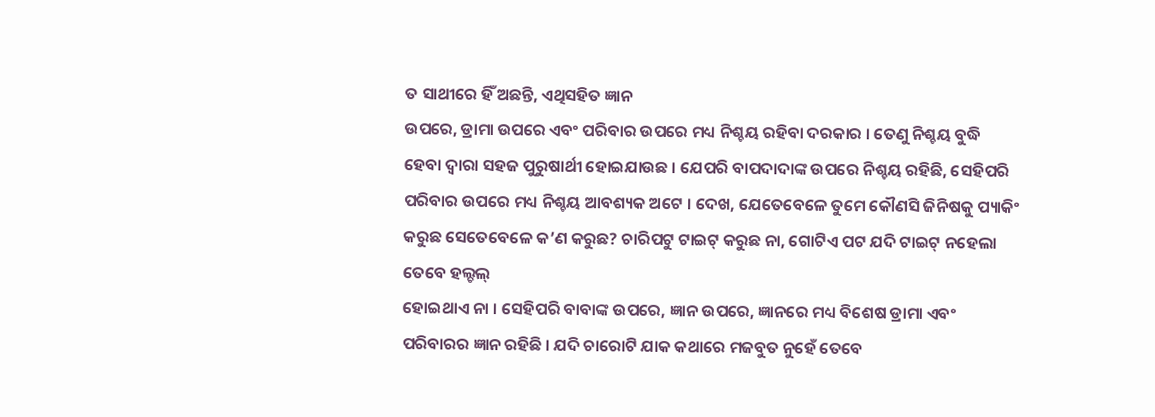ତ ସାଥୀରେ ହିଁ ଅଛନ୍ତି, ଏଥିସହିତ ଜ୍ଞାନ
ଉପରେ, ଡ୍ରାମା ଉପରେ ଏବଂ ପରିବାର ଉପରେ ମଧ୍ୟ ନିଶ୍ଚୟ ରହିବା ଦରକାର । ତେଣୁ ନିଶ୍ଚୟ ବୁଦ୍ଧି
ହେବା ଦ୍ୱାରା ସହଜ ପୁରୁଷାର୍ଥୀ ହୋଇଯାଉଛ । ଯେପରି ବାପଦାଦାଙ୍କ ଉପରେ ନିଶ୍ଚୟ ରହିଛି, ସେହିପରି
ପରିବାର ଉପରେ ମଧ୍ୟ ନିଶ୍ଚୟ ଆବଶ୍ୟକ ଅଟେ । ଦେଖ, ଯେତେବେଳେ ତୁମେ କୌଣସି ଜିନିଷକୁ ପ୍ୟାକିଂ
କରୁଛ ସେତେବେଳେ କ’ଣ କରୁଛ? ଚାରିପଟୁ ଟାଇଟ୍ କରୁଛ ନା, ଗୋଟିଏ ପଟ ଯଦି ଟାଇଟ୍ ନହେଲା ତେବେ ହଲ୍ଚଲ୍
ହୋଇଥାଏ ନା । ସେହିପରି ବାବାଙ୍କ ଉପରେ, ଜ୍ଞାନ ଉପରେ, ଜ୍ଞାନରେ ମଧ୍ୟ ବିଶେଷ ଡ୍ରାମା ଏବଂ
ପରିବାରର ଜ୍ଞାନ ରହିଛି । ଯଦି ଚାରୋଟି ଯାକ କଥାରେ ମଜବୁତ ନୁହେଁ ତେବେ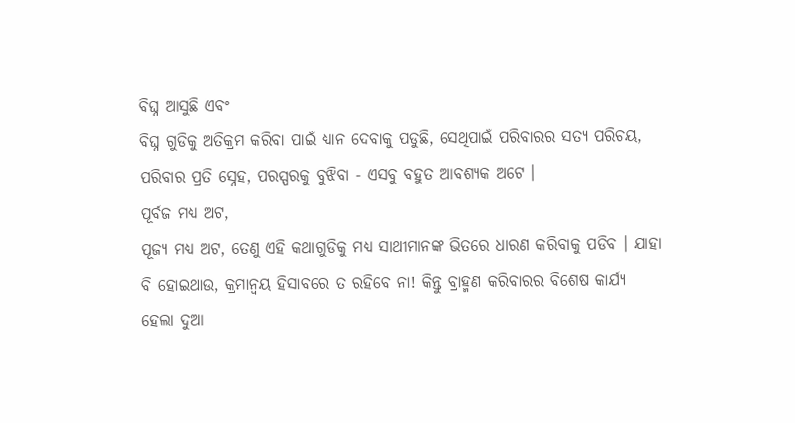ବିଘ୍ନ ଆସୁଛି ଏବଂ
ବିଘ୍ନ ଗୁଡିକୁ ଅତିକ୍ରମ କରିବା ପାଇଁ ଧ୍ୟାନ ଦେବାକୁ ପଡୁଛି, ସେଥିପାଇଁ ପରିବାରର ସତ୍ୟ ପରିଚୟ,
ପରିବାର ପ୍ରତି ସ୍ନେହ, ପରସ୍ପରକୁ ବୁଝିବା - ଏସବୁ ବହୁତ ଆବଶ୍ୟକ ଅଟେ ।
ପୂର୍ବଜ ମଧ୍ୟ ଅଟ,
ପୂଜ୍ୟ ମଧ୍ୟ ଅଟ, ତେଣୁ ଏହି କଥାଗୁଡିକୁ ମଧ୍ୟ ସାଥୀମାନଙ୍କ ଭିତରେ ଧାରଣ କରିବାକୁ ପଡିବ । ଯାହା
ବି ହୋଇଥାଉ, କ୍ରମାନ୍ୱୟ ହିସାବରେ ତ ରହିବେ ନା! କିନ୍ତୁ ବ୍ରାହ୍ମଣ କରିବାରର ବିଶେଷ କାର୍ଯ୍ୟ
ହେଲା ଦୁଆ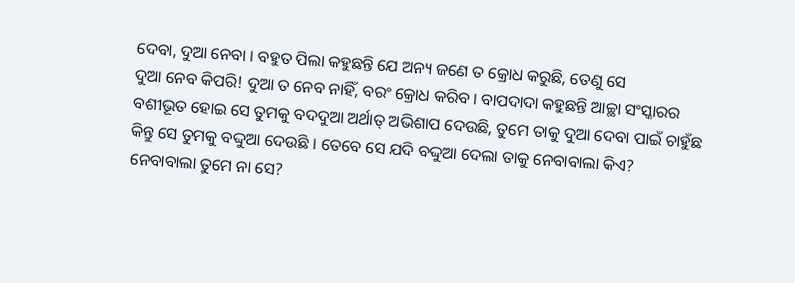ଦେବା, ଦୁଆ ନେବା । ବହୁତ ପିଲା କହୁଛନ୍ତି ଯେ ଅନ୍ୟ ଜଣେ ତ କ୍ରୋଧ କରୁଛି, ତେଣୁ ସେ
ଦୁଆ ନେବ କିପରି! ଦୁଆ ତ ନେବ ନାହିଁ, ବରଂ କ୍ରୋଧ କରିବ । ବାପଦାଦା କହୁଛନ୍ତି ଆଚ୍ଛା ସଂସ୍କାରର
ବଶୀଭୂତ ହୋଇ ସେ ତୁମକୁ ବଦଦୁଆ ଅର୍ଥାତ୍ ଅଭିଶାପ ଦେଉଛି, ତୁମେ ତାକୁ ଦୁଆ ଦେବା ପାଇଁ ଚାହୁଁଛ
କିନ୍ତୁ ସେ ତୁମକୁ ବଦ୍ଦୁଆ ଦେଉଛି । ତେବେ ସେ ଯଦି ବଦ୍ଦୁଆ ଦେଲା ତାକୁ ନେବାବାଲା କିଏ?
ନେବାବାଲା ତୁମେ ନା ସେ?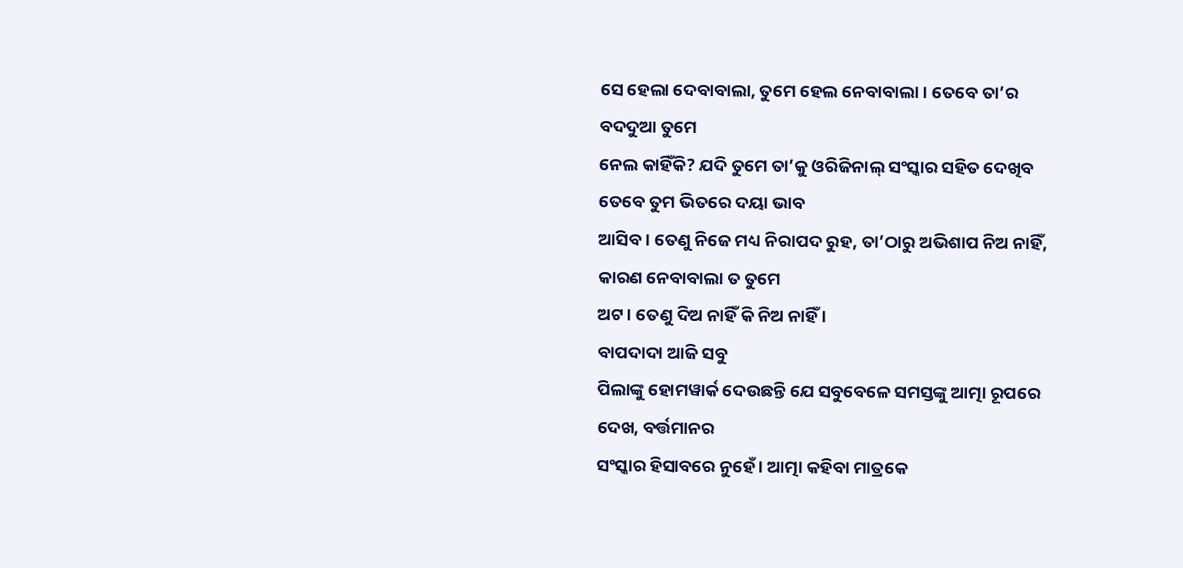ସେ ହେଲା ଦେବାବାଲା, ତୁମେ ହେଲ ନେବାବାଲା । ତେବେ ତା’ର ବଦଦୁଆ ତୁମେ
ନେଲ କାହିଁକି? ଯଦି ତୁମେ ତା’କୁ ଓରିଜିନାଲ୍ ସଂସ୍କାର ସହିତ ଦେଖିବ ତେବେ ତୁମ ଭିତରେ ଦୟା ଭାବ
ଆସିବ । ତେଣୁ ନିଜେ ମଧ୍ୟ ନିରାପଦ ରୁହ, ତା’ଠାରୁ ଅଭିଶାପ ନିଅ ନାହିଁ, କାରଣ ନେବାବାଲା ତ ତୁମେ
ଅଟ । ତେଣୁ ଦିଅ ନାହିଁ କି ନିଅ ନାହିଁ ।
ବାପଦାଦା ଆଜି ସବୁ
ପିଲାଙ୍କୁ ହୋମୱାର୍କ ଦେଉଛନ୍ତି ଯେ ସବୁବେଳେ ସମସ୍ତଙ୍କୁ ଆତ୍ମା ରୂପରେ ଦେଖ, ବର୍ତ୍ତମାନର
ସଂସ୍କାର ହିସାବରେ ନୁହେଁ । ଆତ୍ମା କହିବା ମାତ୍ରକେ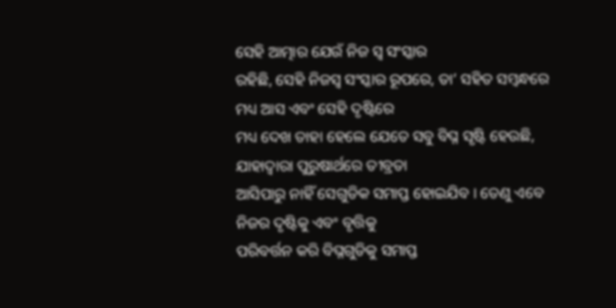ସେହି ଆତ୍ମାର ଯେଉଁ ନିଜ ସ୍ୱ ସଂସ୍କାର
ରହିଛି, ସେହି ନିଜସ୍ୱ ସଂସ୍କାର ରୂପରେ, ତା’ ସହିତ ସମ୍ବନ୍ଧରେ ମଧ୍ୟ ଆସ ଏବଂ ସେହି ଦୃଷ୍ଟିରେ
ମଧ୍ୟ ଦେଖ ତାହା ହେଲେ ଯେତେ ସବୁ ବିଘ୍ନ ସୃଷ୍ଟି ହେଉଛି, ଯାହାଦ୍ୱାରା ପୁରୁଷାର୍ଥରେ ତୀବ୍ରତା
ଆସିପାରୁ ନାହିଁ ସେଗୁଡିକ ସମାପ୍ତ ହୋଇଯିବ । ତେଣୁ ଏବେ ନିଜର ଦୃଷ୍ଟିକୁ ଏବଂ ବୃତ୍ତିକୁ
ପରିବର୍ତ୍ତନ କରି ବିଘ୍ନଗୁଡିକୁ ସମାପ୍ତ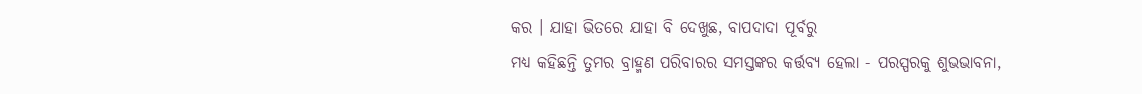କର । ଯାହା ଭିତରେ ଯାହା ବି ଦେଖୁଛ, ବାପଦାଦା ପୂର୍ବରୁ
ମଧ୍ୟ କହିଛନ୍ତି ତୁମର ବ୍ରାହ୍ମଣ ପରିବାରର ସମସ୍ତଙ୍କର କର୍ତ୍ତବ୍ୟ ହେଲା - ପରସ୍ପରକୁ ଶୁଭଭାବନା,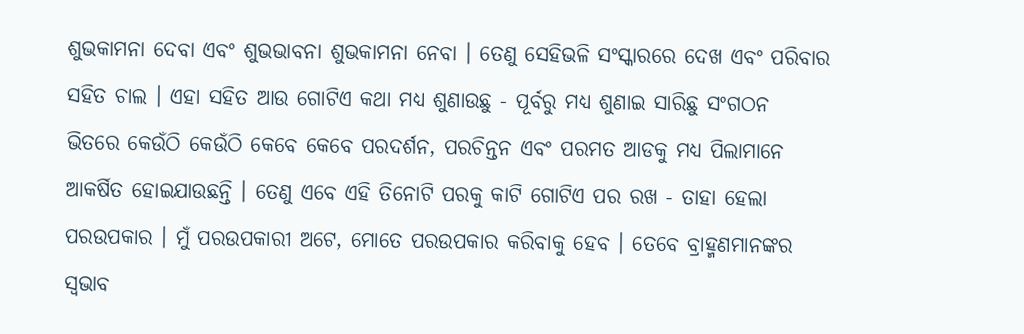ଶୁଭକାମନା ଦେବା ଏବଂ ଶୁଭଭାବନା ଶୁଭକାମନା ନେବା । ତେଣୁ ସେହିଭଳି ସଂସ୍କାରରେ ଦେଖ ଏବଂ ପରିବାର
ସହିତ ଚାଲ । ଏହା ସହିତ ଆଉ ଗୋଟିଏ କଥା ମଧ୍ୟ ଶୁଣାଉଛୁ - ପୂର୍ବରୁ ମଧ୍ୟ ଶୁଣାଇ ସାରିଛୁ ସଂଗଠନ
ଭିତରେ କେଉଁଠି କେଉଁଠି କେବେ କେବେ ପରଦର୍ଶନ, ପରଚିନ୍ତନ ଏବଂ ପରମତ ଆଡକୁ ମଧ୍ୟ ପିଲାମାନେ
ଆକର୍ଷିତ ହୋଇଯାଉଛନ୍ତି । ତେଣୁ ଏବେ ଏହି ତିନୋଟି ପରକୁ କାଟି ଗୋଟିଏ ପର ରଖ - ତାହା ହେଲା
ପରଉପକାର । ମୁଁ ପରଉପକାରୀ ଅଟେ, ମୋତେ ପରଉପକାର କରିବାକୁ ହେବ । ତେବେ ବ୍ରାହ୍ମଣମାନଙ୍କର
ସ୍ୱଭାବ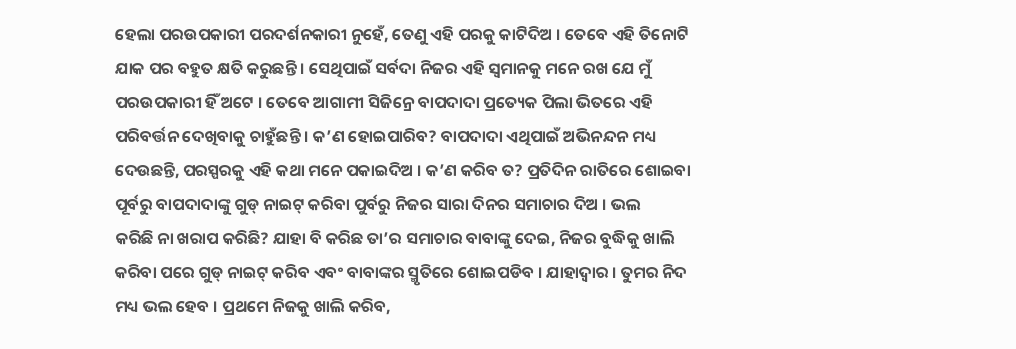ହେଲା ପରଉପକାରୀ ପରଦର୍ଶନକାରୀ ନୁହେଁ, ତେଣୁ ଏହି ପରକୁ କାଟିଦିଅ । ତେବେ ଏହି ତିନୋଟି
ଯାକ ପର ବହୁତ କ୍ଷତି କରୁଛନ୍ତି । ସେଥିପାଇଁ ସର୍ବଦା ନିଜର ଏହି ସ୍ୱମାନକୁ ମନେ ରଖ ଯେ ମୁଁ
ପରଉପକାରୀ ହିଁ ଅଟେ । ତେବେ ଆଗାମୀ ସିଜିନ୍ରେ ବାପଦାଦା ପ୍ରତ୍ୟେକ ପିଲା ଭିତରେ ଏହି
ପରିବର୍ତ୍ତନ ଦେଖିବାକୁ ଚାହୁଁଛନ୍ତି । କ’ଣ ହୋଇପାରିବ? ବାପଦାଦା ଏଥିପାଇଁ ଅଭିନନ୍ଦନ ମଧ୍ୟ
ଦେଉଛନ୍ତି, ପରସ୍ପରକୁ ଏହି କଥା ମନେ ପକାଇଦିଅ । କ’ଣ କରିବ ତ? ପ୍ରତିଦିନ ରାତିରେ ଶୋଇବା
ପୂର୍ବରୁ ବାପଦାଦାଙ୍କୁ ଗୁଡ୍ ନାଇଟ୍ କରିବା ପୁର୍ବରୁ ନିଜର ସାରା ଦିନର ସମାଚାର ଦିଅ । ଭଲ
କରିଛି ନା ଖରାପ କରିଛି? ଯାହା ବି କରିଛ ତା’ର ସମାଚାର ବାବାଙ୍କୁ ଦେଇ, ନିଜର ବୁଦ୍ଧିକୁ ଖାଲି
କରିବା ପରେ ଗୁଡ୍ ନାଇଟ୍ କରିବ ଏବଂ ବାବାଙ୍କର ସ୍ମୃତିରେ ଶୋଇପଡିବ । ଯାହାଦ୍ୱାର । ତୁମର ନିଦ
ମଧ୍ୟ ଭଲ ହେବ । ପ୍ରଥମେ ନିଜକୁ ଖାଲି କରିବ,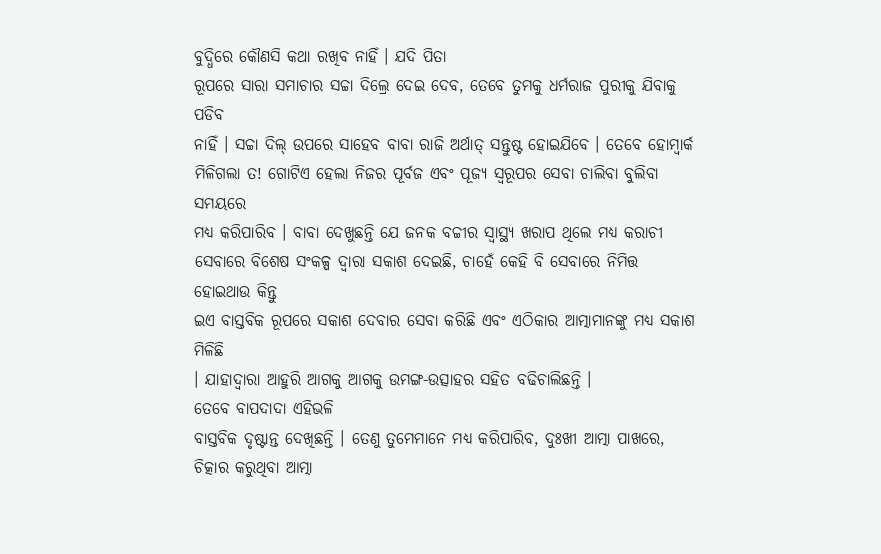ବୁଦ୍ଧିରେ କୌଣସି କଥା ରଖିବ ନାହିଁ । ଯଦି ପିତା
ରୂପରେ ସାରା ସମାଚାର ସଚ୍ଚା ଦିଲ୍ରେ ଦେଇ ଦେବ, ତେବେ ତୁମକୁ ଧର୍ମରାଜ ପୁରୀକୁ ଯିବାକୁ ପଡିବ
ନାହିଁ । ସଚ୍ଚା ଦିଲ୍ ଉପରେ ସାହେବ ବାବା ରାଜି ଅର୍ଥାତ୍ ସନ୍ତୁଷ୍ଟ ହୋଇଯିବେ । ତେବେ ହୋମ୍ୱାର୍କ
ମିଳିଗଲା ତ! ଗୋଟିଏ ହେଲା ନିଜର ପୂର୍ବଜ ଏବଂ ପୂଜ୍ୟ ସ୍ୱରୂପର ସେବା ଚାଲିବା ବୁଲିବା ସମୟରେ
ମଧ୍ୟ କରିପାରିବ । ବାବା ଦେଖୁଛନ୍ତି ଯେ ଜନକ ବଚ୍ଚୀର ସ୍ୱାସ୍ଥ୍ୟ ଖରାପ ଥିଲେ ମଧ୍ୟ କରାଚୀ
ସେବାରେ ବିଶେଷ ସଂକଳ୍ପ ଦ୍ୱାରା ସକାଶ ଦେଇଛି, ଚାହେଁ କେହି ବି ସେବାରେ ନିମିତ୍ତ ହୋଇଥାଉ କିନ୍ତୁ
ଇଏ ବାସ୍ତବିକ ରୂପରେ ସକାଶ ଦେବାର ସେବା କରିଛି ଏବଂ ଏଠିକାର ଆତ୍ମାମାନଙ୍କୁ ମଧ୍ୟ ସକାଶ ମିଳିଛି
। ଯାହାଦ୍ୱାରା ଆହୁରି ଆଗକୁ ଆଗକୁ ଉମଙ୍ଗ-ଉତ୍ସାହର ସହିତ ବଢିଚାଲିଛନ୍ତି ।
ତେବେ ବାପଦାଦା ଏହିଭଳି
ବାସ୍ତବିକ ଦୃଷ୍ଟାନ୍ତ ଦେଖିଛନ୍ତି । ତେଣୁ ତୁମେମାନେ ମଧ୍ୟ କରିପାରିବ, ଦୁଃଖୀ ଆତ୍ମା ପାଖରେ,
ଚିତ୍କାର କରୁଥିବା ଆତ୍ମା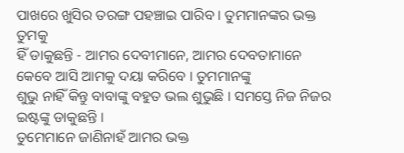ପାଖରେ ଖୁସିର ତରଙ୍ଗ ପହଞ୍ଚାଇ ପାରିବ । ତୁମମାନଙ୍କର ଭକ୍ତ ତୁମକୁ
ହିଁ ଡାକୁଛନ୍ତି - ଆମର ଦେବୀମାନେ, ଆମର ଦେବତାମାନେ କେବେ ଆସି ଆମକୁ ଦୟା କରିବେ । ତୁମମାନଙ୍କୁ
ଶୁଭୁ ନାହିଁ କିନ୍ତୁ ବାବାଙ୍କୁ ବହୁତ ଭଲ ଶୁଭୁଛି । ସମସ୍ତେ ନିଜ ନିଜର ଇଷ୍ଟଙ୍କୁ ଡାକୁଛନ୍ତି ।
ତୁମେମାନେ ଜାଣିନାହଁ ଆମର ଭକ୍ତ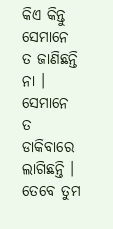କିଏ କିନ୍ତୁ ସେମାନେ ତ ଜାଣିଛନ୍ତି ନା । ସେମାନେ ତ ଡାକିବାରେ
ଲାଗିଛନ୍ତି । ତେବେ ତୁମ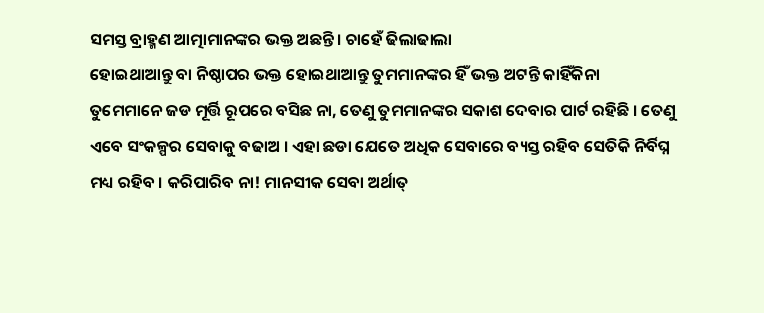ସମସ୍ତ ବ୍ରାହ୍ମଣ ଆତ୍ମାମାନଙ୍କର ଭକ୍ତ ଅଛନ୍ତି । ଚାହେଁ ଢିଲାଢାଲା
ହୋଇଥାଆନ୍ତୁ ବା ନିଷ୍ଠାପର ଭକ୍ତ ହୋଇଥାଆନ୍ତୁ ତୁମମାନଙ୍କର ହିଁ ଭକ୍ତ ଅଟନ୍ତି କାହିଁକିନା
ତୁମେମାନେ ଜଡ ମୂର୍ତ୍ତି ରୂପରେ ବସିଛ ନା, ତେଣୁ ତୁମମାନଙ୍କର ସକାଶ ଦେବାର ପାର୍ଟ ରହିଛି । ତେଣୁ
ଏବେ ସଂକଳ୍ପର ସେବାକୁ ବଢାଅ । ଏହା ଛଡା ଯେତେ ଅଧିକ ସେବାରେ ବ୍ୟସ୍ତ ରହିବ ସେତିକି ନିର୍ବିଘ୍ନ
ମଧ୍ୟ ରହିବ । କରିପାରିବ ନା! ମାନସୀକ ସେବା ଅର୍ଥାତ୍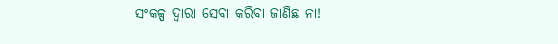ସଂକଳ୍ପ ଦ୍ୱାରା ସେବା କରିବା ଜାଣିଛ ନା!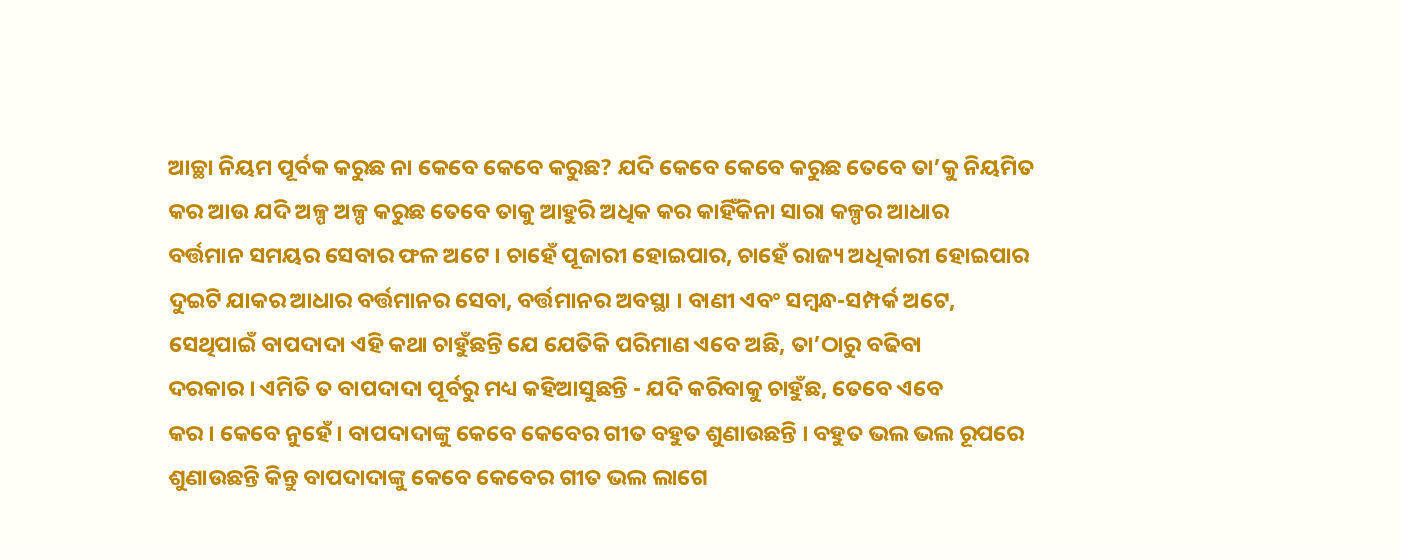ଆଚ୍ଛା ନିୟମ ପୂର୍ବକ କରୁଛ ନା କେବେ କେବେ କରୁଛ? ଯଦି କେବେ କେବେ କରୁଛ ତେବେ ତା’କୁ ନିୟମିତ
କର ଆଉ ଯଦି ଅଳ୍ପ ଅଳ୍ପ କରୁଛ ତେବେ ତାକୁ ଆହୁରି ଅଧିକ କର କାହିଁକିନା ସାରା କଳ୍ପର ଆଧାର
ବର୍ତ୍ତମାନ ସମୟର ସେବାର ଫଳ ଅଟେ । ଚାହେଁ ପୂଜାରୀ ହୋଇପାର, ଚାହେଁ ରାଜ୍ୟ ଅଧିକାରୀ ହୋଇପାର
ଦୁଇଟି ଯାକର ଆଧାର ବର୍ତ୍ତମାନର ସେବା, ବର୍ତ୍ତମାନର ଅବସ୍ଥା । ବାଣୀ ଏବଂ ସମ୍ବନ୍ଧ-ସମ୍ପର୍କ ଅଟେ,
ସେଥିପାଇଁ ବାପଦାଦା ଏହି କଥା ଚାହୁଁଛନ୍ତି ଯେ ଯେତିକି ପରିମାଣ ଏବେ ଅଛି, ତା’ଠାରୁ ବଢିବା
ଦରକାର । ଏମିତି ତ ବାପଦାଦା ପୂର୍ବରୁ ମଧ୍ୟ କହିଆସୁଛନ୍ତି - ଯଦି କରିବାକୁ ଚାହୁଁଛ, ତେବେ ଏବେ
କର । କେବେ ନୁହେଁ । ବାପଦାଦାଙ୍କୁ କେବେ କେବେର ଗୀତ ବହୁତ ଶୁଣାଉଛନ୍ତି । ବହୁତ ଭଲ ଭଲ ରୂପରେ
ଶୁଣାଉଛନ୍ତି କିନ୍ତୁ ବାପଦାଦାଙ୍କୁ କେବେ କେବେର ଗୀତ ଭଲ ଲାଗେ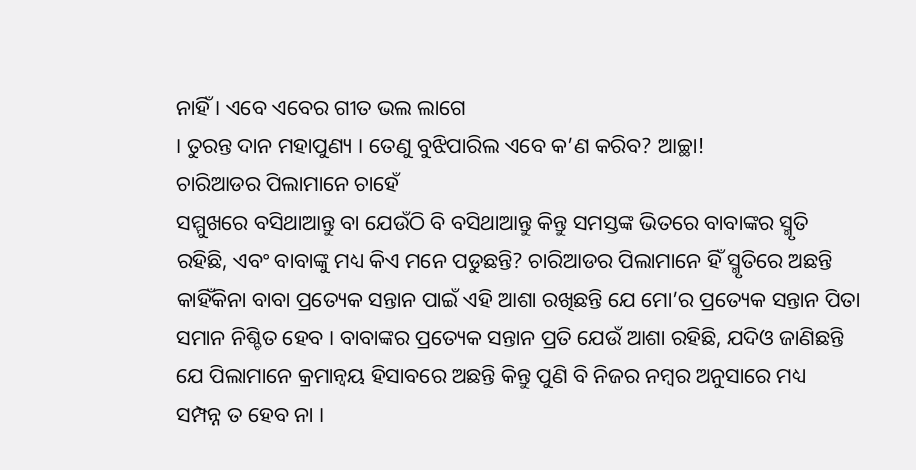ନାହିଁ । ଏବେ ଏବେର ଗୀତ ଭଲ ଲାଗେ
। ତୁରନ୍ତ ଦାନ ମହାପୁଣ୍ୟ । ତେଣୁ ବୁଝିପାରିଲ ଏବେ କ’ଣ କରିବ? ଆଚ୍ଛା!
ଚାରିଆଡର ପିଲାମାନେ ଚାହେଁ
ସମ୍ମୁଖରେ ବସିଥାଆନ୍ତୁ ବା ଯେଉଁଠି ବି ବସିଥାଆନ୍ତୁ କିନ୍ତୁ ସମସ୍ତଙ୍କ ଭିତରେ ବାବାଙ୍କର ସ୍ମୃତି
ରହିଛି, ଏବଂ ବାବାଙ୍କୁ ମଧ୍ୟ କିଏ ମନେ ପଡୁଛନ୍ତି? ଚାରିଆଡର ପିଲାମାନେ ହିଁ ସ୍ମୃତିରେ ଅଛନ୍ତି
କାହିଁକିନା ବାବା ପ୍ରତ୍ୟେକ ସନ୍ତାନ ପାଇଁ ଏହି ଆଶା ରଖିଛନ୍ତି ଯେ ମୋ’ର ପ୍ରତ୍ୟେକ ସନ୍ତାନ ପିତା
ସମାନ ନିଶ୍ଚିତ ହେବ । ବାବାଙ୍କର ପ୍ରତ୍ୟେକ ସନ୍ତାନ ପ୍ରତି ଯେଉଁ ଆଶା ରହିଛି, ଯଦିଓ ଜାଣିଛନ୍ତି
ଯେ ପିଲାମାନେ କ୍ରମାନ୍ୱୟ ହିସାବରେ ଅଛନ୍ତି କିନ୍ତୁ ପୁଣି ବି ନିଜର ନମ୍ବର ଅନୁସାରେ ମଧ୍ୟ
ସମ୍ପନ୍ନ ତ ହେବ ନା ।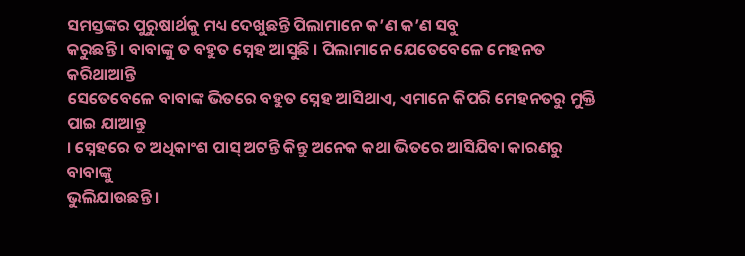ସମସ୍ତଙ୍କର ପୁରୁଷାର୍ଥକୁ ମଧ୍ୟ ଦେଖୁଛନ୍ତି ପିଲାମାନେ କ’ଣ କ’ଣ ସବୁ
କରୁଛନ୍ତି । ବାବାଙ୍କୁ ତ ବହୁତ ସ୍ନେହ ଆସୁଛି । ପିଲାମାନେ ଯେତେବେଳେ ମେହନତ କରିଥାଆନ୍ତି
ସେତେବେଳେ ବାବାଙ୍କ ଭିତରେ ବହୁତ ସ୍ନେହ ଆସିଥାଏ, ଏମାନେ କିପରି ମେହନତରୁ ମୁକ୍ତି ପାଇ ଯାଆନ୍ତୁ
। ସ୍ନେହରେ ତ ଅଧିକାଂଶ ପାସ୍ ଅଟନ୍ତି କିନ୍ତୁ ଅନେକ କଥା ଭିତରେ ଆସିଯିବା କାରଣରୁ ବାବାଙ୍କୁ
ଭୁଲିଯାଉଛନ୍ତି ।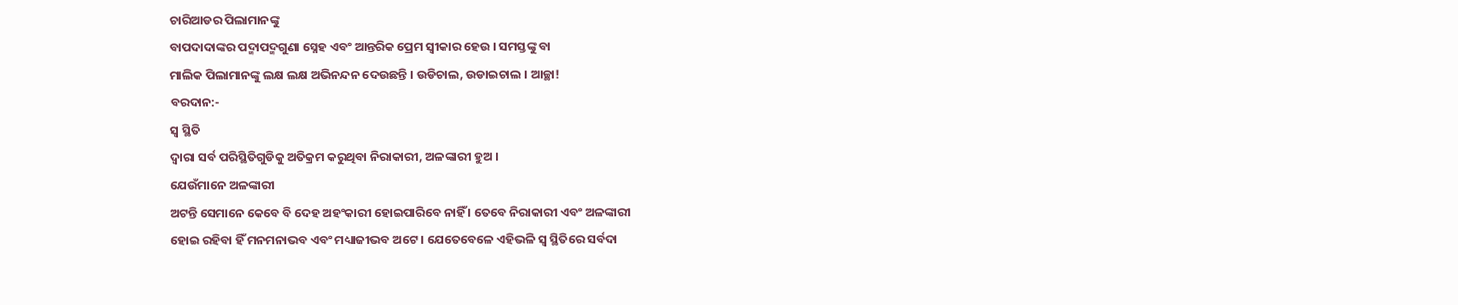ଚାରିଆଡର ପିଲାମାନଙ୍କୁ
ବାପଦାଦାଙ୍କର ପଦ୍ମାପଦ୍ମଗୁଣା ସ୍ନେହ ଏବଂ ଆନ୍ତରିକ ପ୍ରେମ ସ୍ୱୀକାର ହେଉ । ସମସ୍ତଙ୍କୁ ବା
ମାଲିକ ପିଲାମାନଙ୍କୁ ଲକ୍ଷ ଲକ୍ଷ ଅଭିନନ୍ଦନ ଦେଉଛନ୍ତି । ଉଡିଚାଲ, ଉଡାଇଚାଲ । ଆଚ୍ଛା!
ବରଦାନ:-
ସ୍ୱ ସ୍ଥିତି
ଦ୍ୱାରା ସର୍ବ ପରିସ୍ଥିତିଗୁଡିକୁ ଅତିକ୍ରମ କରୁଥିବା ନିରାକାରୀ, ଅଳଙ୍କାରୀ ହୁଅ ।
ଯେଉଁମାନେ ଅଳଙ୍କାରୀ
ଅଟନ୍ତି ସେମାନେ କେବେ ବି ଦେହ ଅହଂକାରୀ ହୋଇପାରିବେ ନାହିଁ । ତେବେ ନିରାକାରୀ ଏବଂ ଅଳଙ୍କାରୀ
ହୋଇ ରହିବା ହିଁ ମନମନାଭବ ଏବଂ ମଧ୍ୟାଜୀଭବ ଅଟେ । ଯେତେବେଳେ ଏହିଭଳି ସ୍ୱ ସ୍ଥିତିରେ ସର୍ବଦା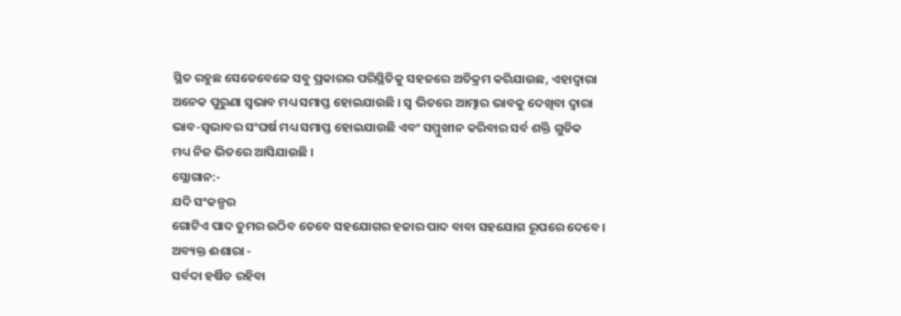ସ୍ଥିତ ରହୁଛ ସେତେବେଳେ ସବୁ ପ୍ରକାରର ପରିସ୍ଥିତିକୁ ସହଜରେ ଅତିକ୍ରମ କରିଯାଉଛ, ଏହାଦ୍ୱାରା
ଅନେକ ପୁରୁଣା ସ୍ୱଭାବ ମଧ୍ୟ ସମାପ୍ତ ହୋଇଯାଉଛି । ସ୍ୱ ଭିତରେ ଆତ୍ମାର ଭାବକୁ ଦେଖିବା ଦ୍ୱାରା
ଭାବ-ସ୍ୱଭାବର ସଂଘର୍ଷ ମଧ୍ୟ ସମାପ୍ତ ହୋଇଯାଉଛି ଏବଂ ସମ୍ମୁଖୀନ କରିବାର ସର୍ବ ଶକ୍ତି ଗୁଡିକ
ମଧ୍ୟ ନିଜ ଭିତରେ ଆସିଯାଉଛି ।
ସ୍ଲୋଗାନ:-
ଯଦି ସଂକଳ୍ପର
ଗୋଟିଏ ପାଦ ତୁମର ଉଠିବ ତେବେ ସହଯୋଗର ହଜାର ପାଦ ବାବା ସହଯୋଗ ରୂପରେ ଦେବେ ।
ଅବ୍ୟକ୍ତ ଈଶାରା -
ସର୍ବଦା ହର୍ଷିତ ରହିବା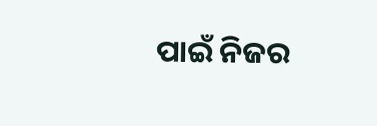ପାଇଁ ନିଜର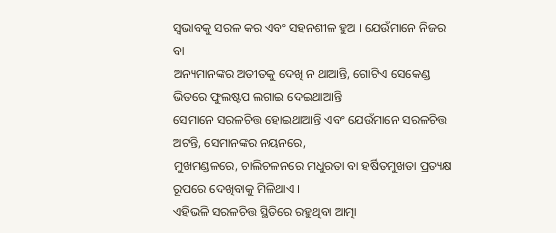ସ୍ୱଭାବକୁ ସରଳ କର ଏବଂ ସହନଶୀଳ ହୁଅ । ଯେଉଁମାନେ ନିଜର ବା
ଅନ୍ୟମାନଙ୍କର ଅତୀତକୁ ଦେଖି ନ ଥାଆନ୍ତି, ଗୋଟିଏ ସେକେଣ୍ଡ ଭିତରେ ଫୁଲଷ୍ଟପ ଲଗାଇ ଦେଇଥାଆନ୍ତି
ସେମାନେ ସରଳଚିତ୍ତ ହୋଇଥାଆନ୍ତି ଏବଂ ଯେଉଁମାନେ ସରଳଚିତ୍ତ ଅଟନ୍ତି, ସେମାନଙ୍କର ନୟନରେ,
ମୁଖମଣ୍ଡଳରେ, ଚାଲିଚଳନରେ ମଧୁରତା ବା ହର୍ଷିତମୁଖତା ପ୍ରତ୍ୟକ୍ଷ ରୂପରେ ଦେଖିବାକୁ ମିଳିଥାଏ ।
ଏହିଭଳି ସରଳଚିତ୍ତ ସ୍ଥିତିରେ ରହୁଥିବା ଆତ୍ମା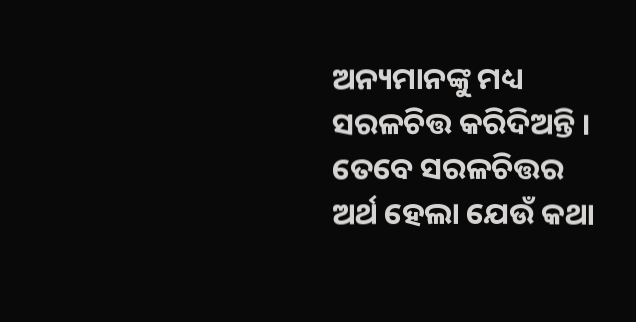ଅନ୍ୟମାନଙ୍କୁ ମଧ୍ୟ ସରଳଚିତ୍ତ କରିଦିଅନ୍ତି ।
ତେବେ ସରଳଚିତ୍ତର ଅର୍ଥ ହେଲା ଯେଉଁ କଥା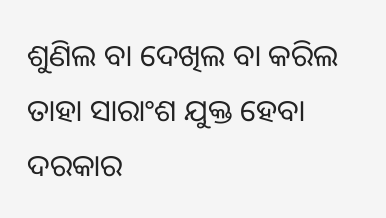ଶୁଣିଲ ବା ଦେଖିଲ ବା କରିଲ ତାହା ସାରାଂଶ ଯୁକ୍ତ ହେବା
ଦରକାର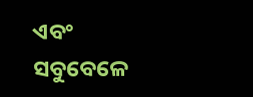ଏବଂ ସବୁବେଳେ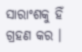ସାରାଂଶକୁ ହିଁ ଗ୍ରହଣ କର ।